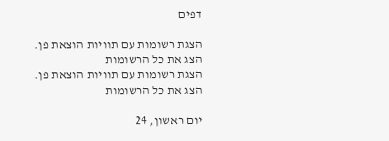דפים

הצגת רשומות עם תוויות הוצאת פן. הצג את כל הרשומות
הצגת רשומות עם תוויות הוצאת פן. הצג את כל הרשומות

יום ראשון, 24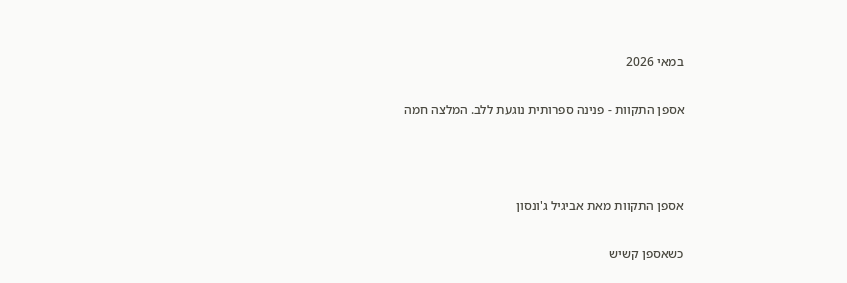במאי 2026

אספן התקוות - פנינה ספרותית נוגעת ללב. המלצה חמה



אספן התקוות מאת אביגיל ג'ונסון

כשאספן קשיש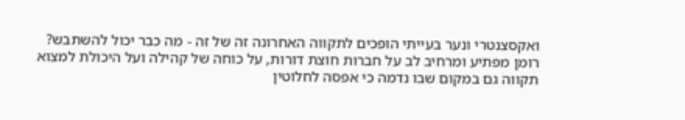ואקסצנטרי ונער בעייתי הופכים לתקווה האחרונה זה של זה - מה כבר יכול להשתבש?
רומן מפתיע ומרחיב לב על חברות חוצת דורות, על כוחה של קהילה ועל היכולת למצוא תקווה גם במקום שבו נדמה כי אפסה לחלוטין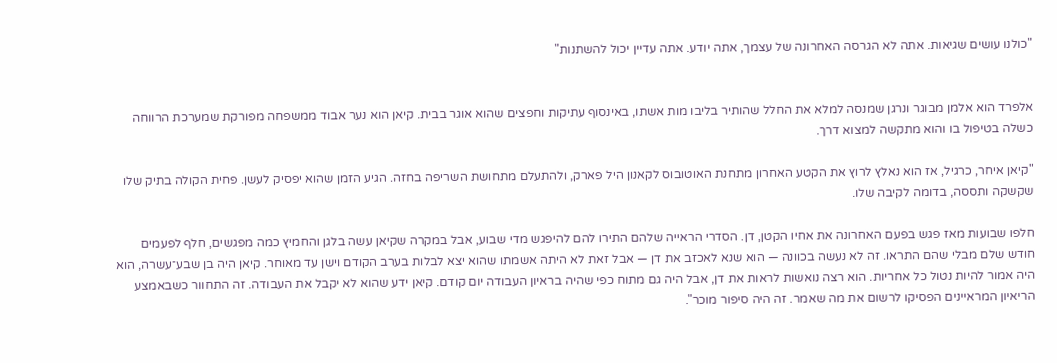"כולנו עושים שגיאות. אתה לא הגרסה האחרונה של עצמך, אתה יודע. אתה עדיין יכול להשתנות"


אלפרד הוא אלמן מבוגר ונרגן שמנסה למלא את החלל שהותיר בליבו מות אשתו, באינסוף עתיקות וחפצים שהוא אוגר בבית. קיאן הוא נער אבוד ממשפחה מפורקת שמערכת הרווחה כשלה בטיפול בו והוא מתקשה למצוא דרך.

"קיאן איחר, כרגיל, אז הוא נאלץ לרוץ את הקטע האחרון מתחנת האוטובוס לקאנון היל פארק, ולהתעלם מתחושת השריפה בחזה. הגיע הזמן שהוא יפסיק לעשן. פחית הקולה בתיק שלו שקשקה ותססה, בדומה לקיבה שלו.

חלפו שבועות מאז פגש בפעם האחרונה את אחיו הקטן, דן. הסדרי הראייה שלהם התירו להם להיפגש מדי שבוע, אבל במקרה שקיאן עשה בלגן והחמיץ כמה מפגשים, חלף לפעמים חודש שלם מבלי שהם התראו. זה לא נעשה בכוונה — הוא שנא לאכזב את דן — אבל זאת לא היתה אשמתו שהוא יצא לבלות בערב הקודם וישן עד מאוחר. קיאן היה בן שבע־עשרה, הוא היה אמור להיות נטול כל אחריות. הוא רצה נואשות לראות את דן, אבל היה גם מתוח כפי שהיה בראיון העבודה יום קודם. קיאן ידע שהוא לא יקבל את העבודה. זה התחוור כשבאמצע הריאיון המראיינים הפסיקו לרשום את מה שאמר. זה היה סיפור מוכר".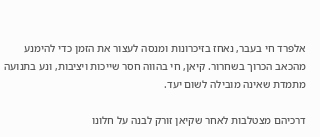אלפרד חי בעבר, נאחז בזיכרונות ומנסה לעצור את הזמן כדי להימנע מהכאב הכרוך בשחרור. קיאן, חי בהווה חסר שייכות ויציבות, ונע בתנועה מתמדת שאינה מובילה לשום יעד.

דרכיהם מצטלבות לאחר שקיאן זורק לבנה על חלונו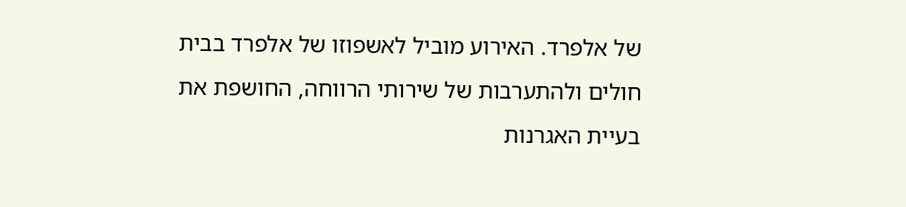של אלפרד. האירוע מוביל לאשפוזו של אלפרד בבית חולים ולהתערבות של שירותי הרווחה, החושפת את בעיית האגרנות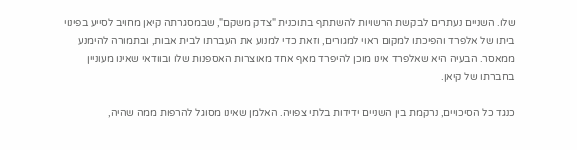שלו. השניים נעתרים לבקשת הרשויות להשתתף בתוכנית "צדק משקם", שבמסגרתה קיאן מחויב לסייע בפינוי ביתו של אלפרד והפיכתו למקום ראוי למגורים, וזאת כדי למנוע את העברתו לבית אבות, ובתמורה להימנע ממאסר. הבעיה היא שאלפרד אינו מוכן להיפרד מאף אחד מאוצרות האספנות שלו ובוודאי שאינו מעוניין בחברתו של קיאן.

כנגד כל הסיכויים, נרקמת בין השניים ידידות בלתי צפויה. האלמן שאינו מסוגל להרפות ממה שהיה,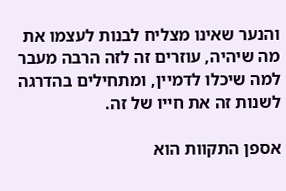והנער שאינו מצליח לבנות לעצמו את מה שיהיה, עוזרים זה לזה הרבה מעבר למה שיכלו לדמיין, ומתחילים בהדרגה לשנות זה את חייו של זה.

אספן התקוות הוא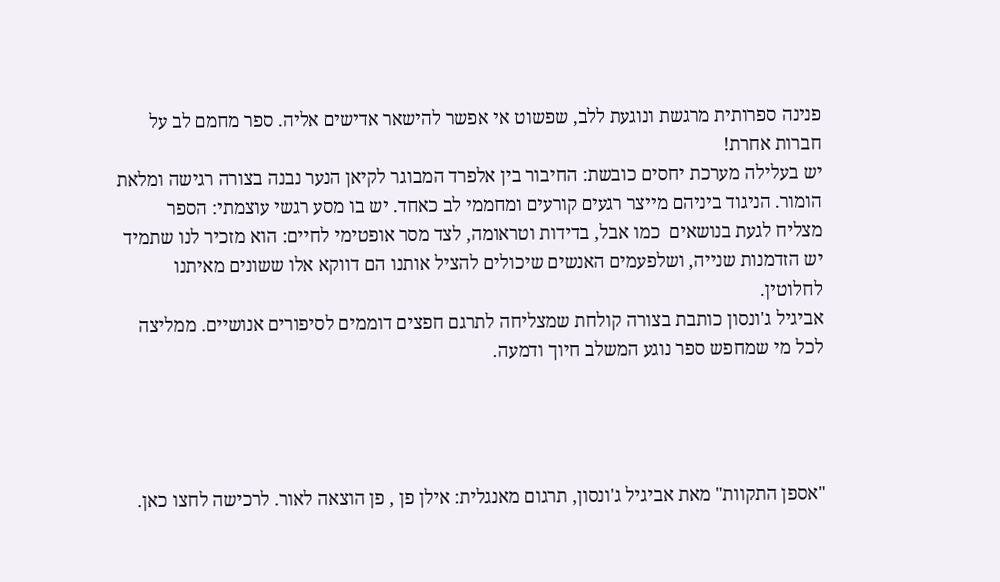פנינה ספרותית מרגשת ונוגעת ללב, שפשוט אי אפשר להישאר אדישים אליה. ספר מחמם לב על חברות אחרת!
יש בעלילה מערכת יחסים כובשת: החיבור בין אלפרד המבוגר לקיאן הנער נבנה בצורה רגישה ומלאת הומור. הניגוד ביניהם מייצר רגעים קורעים ומחממי לב כאחד. יש בו מסע רגשי עוצמתי: הספר מצליח לגעת בנושאים  כמו אבל, בדידות וטראומה, לצד מסר אופטימי לחיים: הוא מזכיר לנו שתמיד יש הזדמנות שנייה, ושלפעמים האנשים שיכולים להציל אותנו הם דווקא אלו ששונים מאיתנו לחלוטין.
אביגיל ג'ונסון כותבת בצורה קולחת שמצליחה לתרגם חפצים דוממים לסיפורים אנושיים. ממליצה לכל מי שמחפש ספר נוגע המשלב חיוך ודמעה.




"אספן התקוות" מאת אביגיל ג'ונסון, תרגום מאנגלית: אילן פן , פן הוצאה לאור. לרכישה לחצו כאן.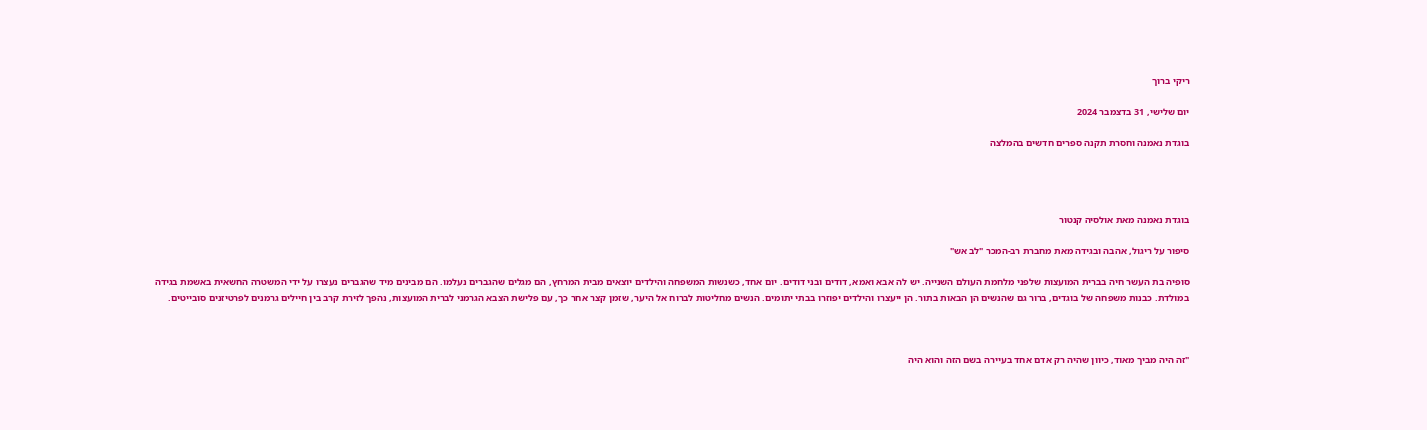ריקי ברוך

יום שלישי, 31 בדצמבר 2024

בוגדת נאמנה וחסרת תקנה ספרים חדשים בהמלצה




בוגדת נאמנה מאת אולסיה קנטור

סיפור על ריגול, אהבה ובגידה מאת מחברת רב-המכר "לב אש"

סופיה בת העשר חיה בברית המועצות שלפני מלחמת העולם השנייה. יש לה אבא ואמא, דודים ובני דודים. יום אחד, כשנשות המשפחה והילדים יוצאים מבית המרחץ, הם מגלים שהגברים נעלמו. הם מבינים מיד שהגברים נעצרו על ידי המשטרה החשאית באשמת בגידה במולדת. כבנות משפחה של בוגדים, ברור גם שהנשים הן הבאות בתור. הן ייעצרו והילדים יפוזרו בבתי יתומים. הנשים מחליטות לברוח אל היער, שזמן קצר אחר כך, עם פלישת הצבא הגרמני לברית המועצות, נהפך לזירת קרב בין חיילים גרמנים לפרטיזנים סובייטים.



"זה היה מביך מאוד, כיוון שהיה רק אדם אחד בעיירה בשם הזה והוא היה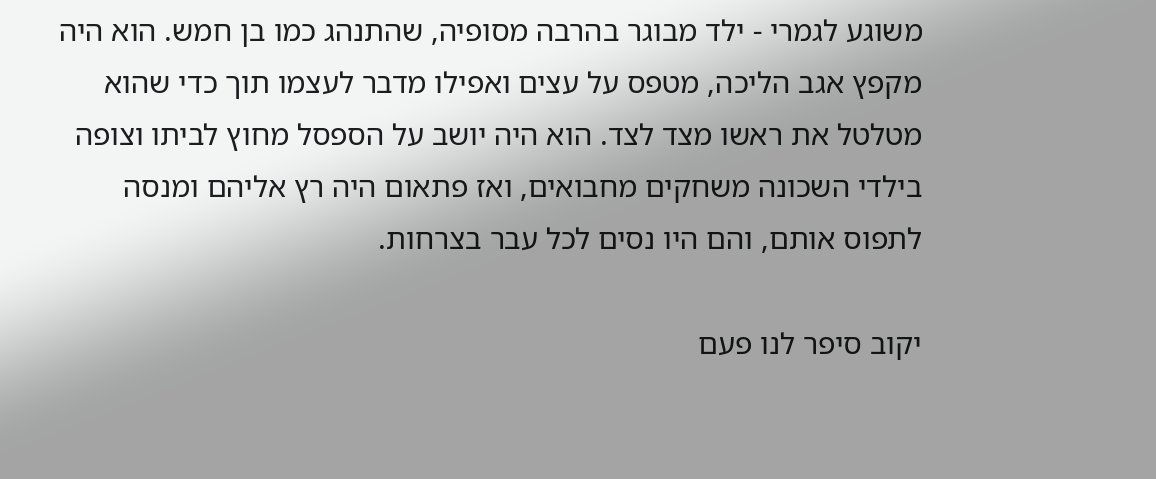משוגע לגמרי - ילד מבוגר בהרבה מסופיה, שהתנהג כמו בן חמש. הוא היה מקפץ אגב הליכה, מטפס על עצים ואפילו מדבר לעצמו תוך כדי שהוא מטלטל את ראשו מצד לצד. הוא היה יושב על הספסל מחוץ לביתו וצופה בילדי השכונה משחקים מחבואים, ואז פתאום היה רץ אליהם ומנסה לתפוס אותם, והם היו נסים לכל עבר בצרחות.

יקוב סיפר לנו פעם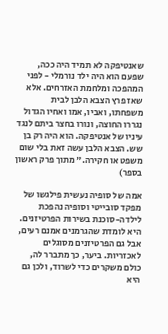שאנטיפקה לא תמיד היה ככה, שפעם הוא היה ילד נורמלי - לפני המהפכה ומלחמת האזרחים. אלא שאז פרץ הצבא הלבן לבית משפחתו, ואביו, אמו ואחיו הגדול נגררו החוצה, ונורו בחצר ביתם לנגד עיניו של אנטיפקה. הוא היה רק בן שש. הצבא הלבן עשה זאת בלי שום משפט או חקירה." מתוך פרק ראשון בספר)

אמה של סופיה נעשית פילגשו של מפקד סובייטי וסופיה נהפכת לילדה-סוכנת בשירות הפרטיזנים. היא לומדת שהגרמנים אמנם רעים, אבל גם הפרטיזנים מסוגלים לאכזריות. ביער, כך מתברר לה, כולם משקרים כדי לשרוד, ולכן גם היא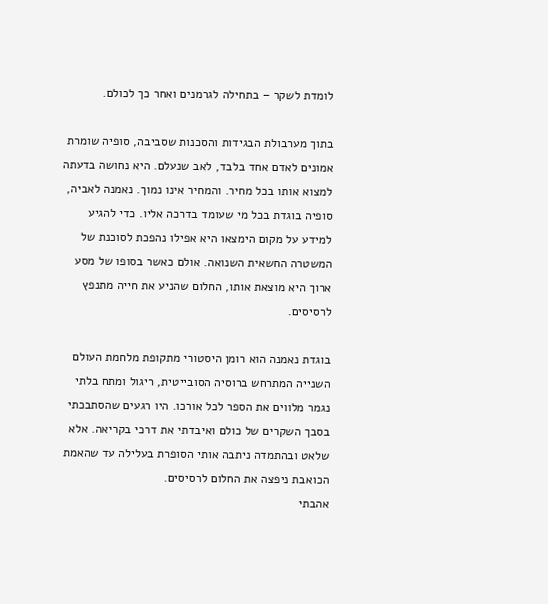לומדת לשקר – בתחילה לגרמנים ואחר כך לכולם.

בתוך מערבולת הבגידות והסכנות שסביבה, סופיה שומרת אמונים לאדם אחד בלבד, לאב שנעלם. היא נחושה בדעתה למצוא אותו בכל מחיר. והמחיר אינו נמוך. נאמנה לאביה, סופיה בוגדת בכל מי שעומד בדרכה אליו. כדי להגיע למידע על מקום הימצאו היא אפילו נהפכת לסוכנת של המשטרה החשאית השנואה. אולם כאשר בסופו של מסע ארוך היא מוצאת אותו, החלום שהניע את חייה מתנפץ לרסיסים.

בוגדת נאמנה הוא רומן היסטורי מתקופת מלחמת העולם השנייה המתרחש ברוסיה הסובייטית, ריגול ומתח בלתי נגמר מלווים את הספר לכל אורכו. היו רגעים שהסתבכתי בסבך השקרים של כולם ואיבדתי את דרכי בקריאה. אלא שלאט ובהתמדה ניתבה אותי הסופרת בעלילה עד שהאמת הכואבת ניפצה את החלום לרסיסים.
אהבתי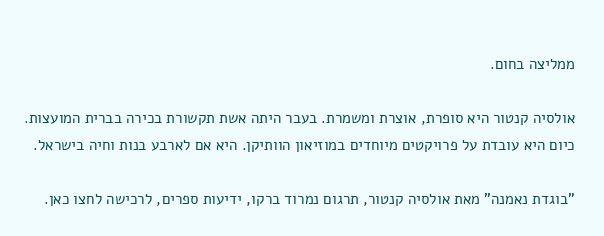ממליצה בחום.

אולסיה קנטור היא סופרת, אוצרת ומשמרת. בעבר היתה אשת תקשורת בכירה בברית המועצות. כיום היא עובדת על פרויקטים מיוחדים במוזיאון הוותיקן. היא אם לארבע בנות וחיה בישראל.

"בוגדת נאמנה" מאת אולסיה קנטור, תרגום נמרוד ברקו, ידיעות ספרים, לרכישה לחצו כאן.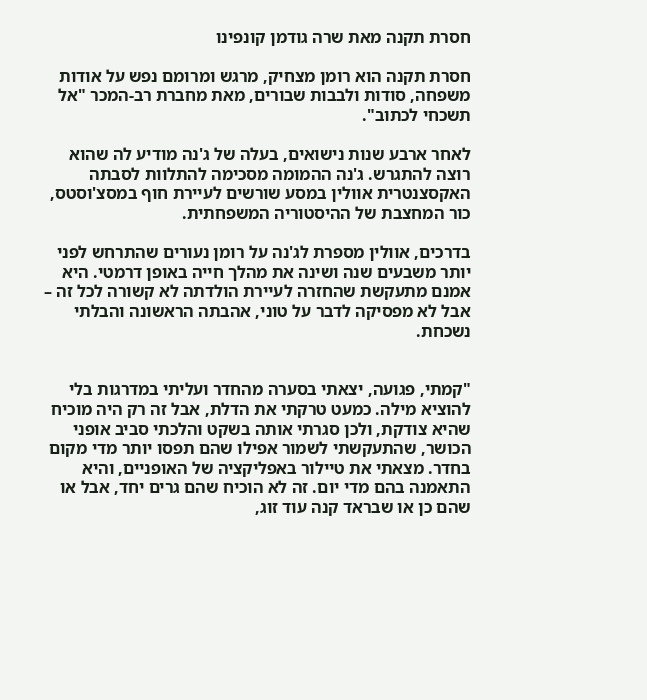חסרת תקנה מאת שרה גודמן קונפינו

חסרת תקנה הוא רומן מצחיק, מרגש ומרומם נפש על אודות משפחה, סודות ולבבות שבורים, מאת מחברת רב-המכר "אל תשכחי לכתוב".

לאחר ארבע שנות נישואים, בעלה של ג'נה מודיע לה שהוא רוצה להתגרש. ג'נה ההמומה מסכימה להתלוות לסבתה האקסצנטרית אוולין במסע שורשים לעיירת חוף במסצ'וסטס, כור המחצבת של ההיסטוריה המשפחתית.

בדרכים, אוולין מספרת לג'נה על רומן נעורים שהתרחש לפני יותר משבעים שנה ושינה את מהלך חייה באופן דרמטי. היא אמנם מתעקשת שהחזרה לעיירת הולדתה לא קשורה לכל זה – אבל לא מפסיקה לדבר על טוני, אהבתה הראשונה והבלתי נשכחת.


"קמתי, פגועה, יצאתי בסערה מהחדר ועליתי במדרגות בלי להוציא מילה. כמעט טרקתי את הדלת, אבל זה רק היה מוכיח שהיא צודקת, ולכן סגרתי אותה בשקט והלכתי סביב אופני הכושר, שהתעקשתי לשמור אפילו שהם תפסו יותר מדי מקום בחדר. מצאתי את טיילור באפליקציה של האופניים, והיא התאמנה בהם מדי יום. זה לא הוכיח שהם גרים יחד, אבל או שהם כן או שבראד קנה עוד זוג,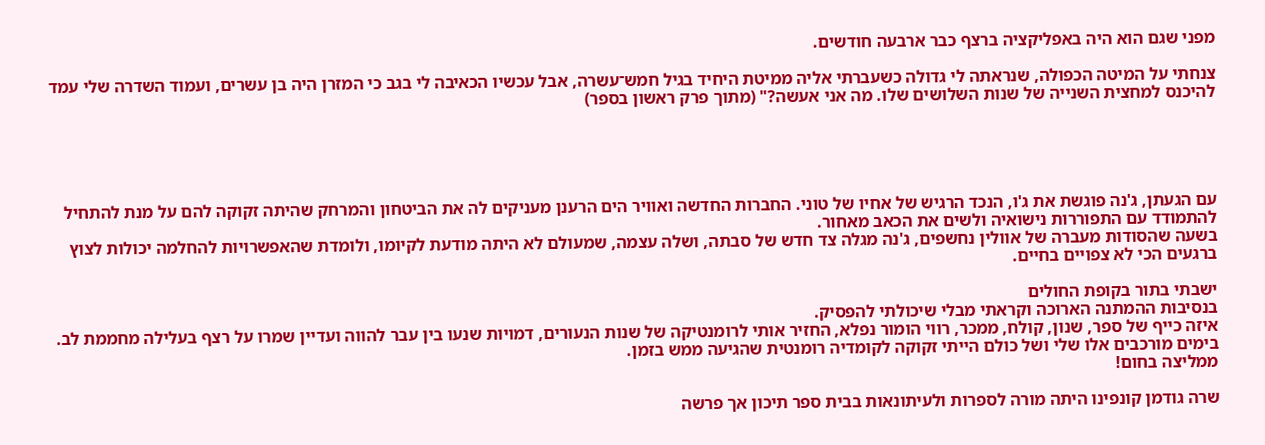מפני שגם הוא היה באפליקציה ברצף כבר ארבעה חודשים.

צנחתי על המיטה הכפולה, שנראתה לי גדולה כשעברתי אליה ממיטת היחיד בגיל חמש־עשרה, אבל עכשיו הכאיבה לי בגב כי המזרן היה בן עשרים, ועמוד השדרה שלי עמד להיכנס למחצית השנייה של שנות השלושים שלו. מה אני אעשה?" (מתוך פרק ראשון בספר)





עם הגעתן, ג'נה פוגשת את ג'ו, הנכד הרגיש של אחיו של טוני. החברות החדשה ואוויר הים הרענן מעניקים לה את הביטחון והמרחק שהיתה זקוקה להם על מנת להתחיל להתמודד עם התפוררות נישואיה ולשים את הכאב מאחור.
בשעה שהסודות מעברה של אוולין נחשפים, ג'נה מגלה צד חדש של סבתה, ושלה עצמה, שמעולם לא היתה מודעת לקיומו, ולומדת שהאפשרויות להחלמה יכולות לצוץ ברגעים הכי לא צפויים בחיים.

ישבתי בתור בקופת החולים
בנסיבות ההמתנה הארוכה וקראתי מבלי שיכולתי להפסיק.
איזה כייף של ספר, שנון, קולח, ממכר, רווי הומור נפלא, החזיר אותי לרומנטיקה של שנות הנעורים, דמויות שנעו בין עבר להווה ועדיין שמרו על רצף בעלילה מחממת לב.
בימים מורכבים אלו שלי ושל כולם הייתי זקוקה לקומדיה רומנטית שהגיעה ממש בזמן.
ממליצה בחום!

שרה גודמן קונפינו היתה מורה לספרות ולעיתונאות בבית ספר תיכון אך פרשה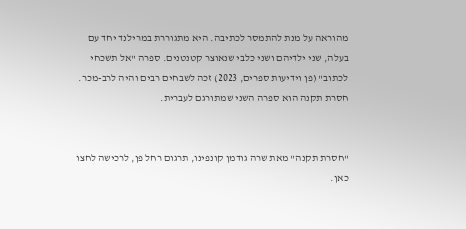מהוראה על מנת להתמסר לכתיבה. היא מתגוררת במרילנד יחד עם בעלה, שני ילדיהם ושני כלבי שנאוצר קטנטנים. ספרה "אל תשכחי לכתוב" (פן וידיעות ספרים, 2023) זכה לשבחים רבים והיה לרב-מכר. חסרת תקנה הוא ספרה השני שמתורגם לעברית.


"חסרת תקנה" מאת שרה גודמן קונפינו, תרגום רחל פן, לרכישה לחצו כאן.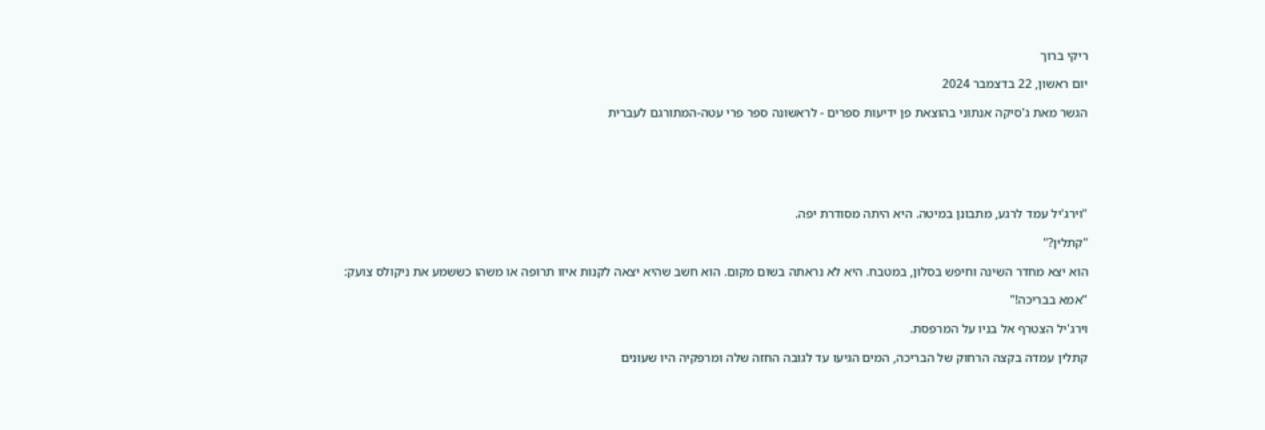ריקי ברוך

יום ראשון, 22 בדצמבר 2024

הגשר מאת ג'סיקה אנתוני בהוצאת פן ידיעות ספרים - לראשונה ספר פרי עטה-המתורגם לעברית






"וירג'יל עמד לרגע, מתבונן במיטה. היא היתה מסודרת יפה.

"קתלין?"

הוא יצא מחדר השינה וחיפש בסלון, במטבח. היא לא נראתה בשום מקום. הוא חשב שהיא יצאה לקנות איזו תרופה או משהו כששמע את ניקולס צועק:

"אמא בבריכה!"

וירג'יל הצטרף אל בניו על המרפסת.

קתלין עמדה בקצה הרחוק של הבריכה, המים הגיעו עד לגובה החזה שלה ומרפקיה היו שעונים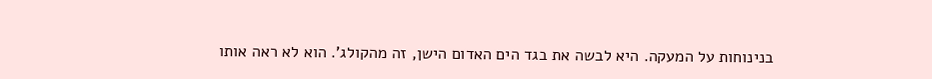בנינוחות על המעקה. היא לבשה את בגד הים האדום הישן, זה מהקולג'. הוא לא ראה אותו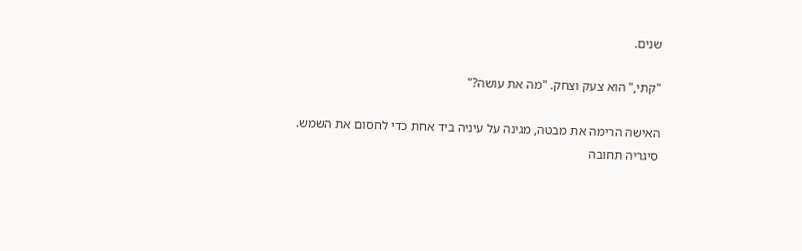שנים.

"קתי," הוא צעק וצחק. "מה את עושה?"

האישה הרימה את מבטה, מגינה על עיניה ביד אחת כדי לחסום את השמש. סיגריה תחובה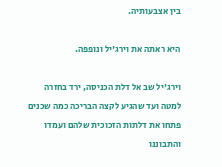בין אצבעותיה.

היא ראתה את וירג'יל ונופפה.

וירג'יל שב אל דלת הכניסה, ירד בחזרה למטה ועד שהגיע לקצה הבריכה כמה שכנים פתחו את דלתות הזכוכית שלהם ועמדו והתבוננו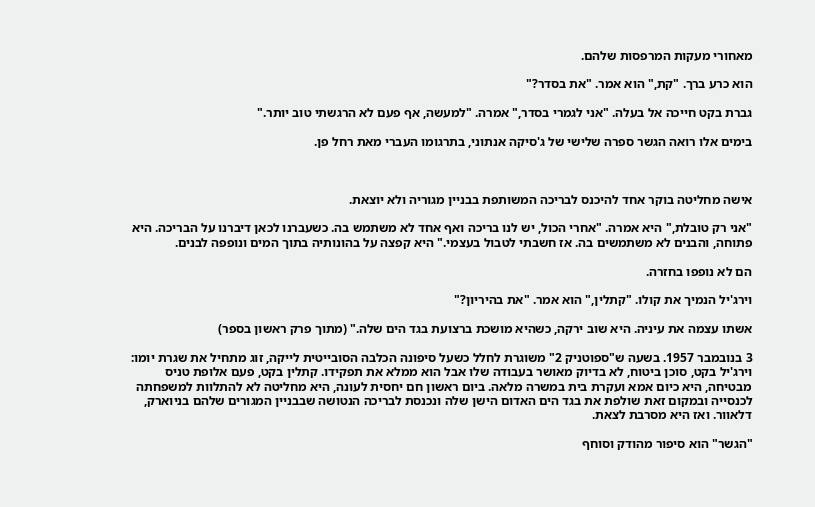מאחורי מעקות המרפסות שלהם.

הוא כרע ברך. "קת," הוא אמר. "את בסדר?"

גברת בקט חייכה אל בעלה. "אני לגמרי בסדר," אמרה. "למעשה, אף פעם לא הרגשתי טוב יותר."

בימים אלו רואה הגשר ספרה שלישי של ג'סיקה אנתוני, בתרגומו העברי מאת רחל פן.



אישה מחליטה בוקר אחד להיכנס לבריכה המשותפת בבניין מגוריה ולא יוצאת.

"אני רק טובלת," היא אמרה. "אחרי הכול, יש לנו בריכה ואף אחד לא משתמש בה. כשעברנו לכאן דיברנו על הבריכה. היא פתוחה, והבנים לא משתמשים בה. אז חשבתי לטבול בעצמי." היא קפצה על בהונותיה בתוך המים ונופפה לבנים.

הם לא נופפו בחזרה.

וירג'יל הנמיך את קולו. "קתלין," הוא אמר. "את בהיריון?"

אשתו עצמה את עיניה. היא שוב ירקה, כשהיא מושכת ברצועת בגד הים שלה." (מתוך פרק ראשון בספר)

3 בנובמבר 1957. בשעה ש"ספוטניק 2" משוגרת לחלל כשעל סיפונה הכלבה הסובייטית לייקה, זוג מתחיל את שגרת יומו: וירג'יל בקט, סוכן ביטוח, לא בדיוק מאושר בעבודה שלו אבל הוא ממלא את תפקידו. קתלין בקט, פעם אלופת טניס מבטיחה, היא כיום אמא ועקרת בית במשרה מלאה. ביום ראשון חם יחסית לעונה, היא מחליטה לא להתלוות למשפחתה לכנסייה ובמקום זאת שולפת את בגד הים האדום הישן שלה ונכנסת לבריכה הנטושה שבבניין המגורים שלהם בניוארק, דלאוור. ואז היא מסרבת לצאת.

"הגשר" הוא סיפור מהודק וסוחף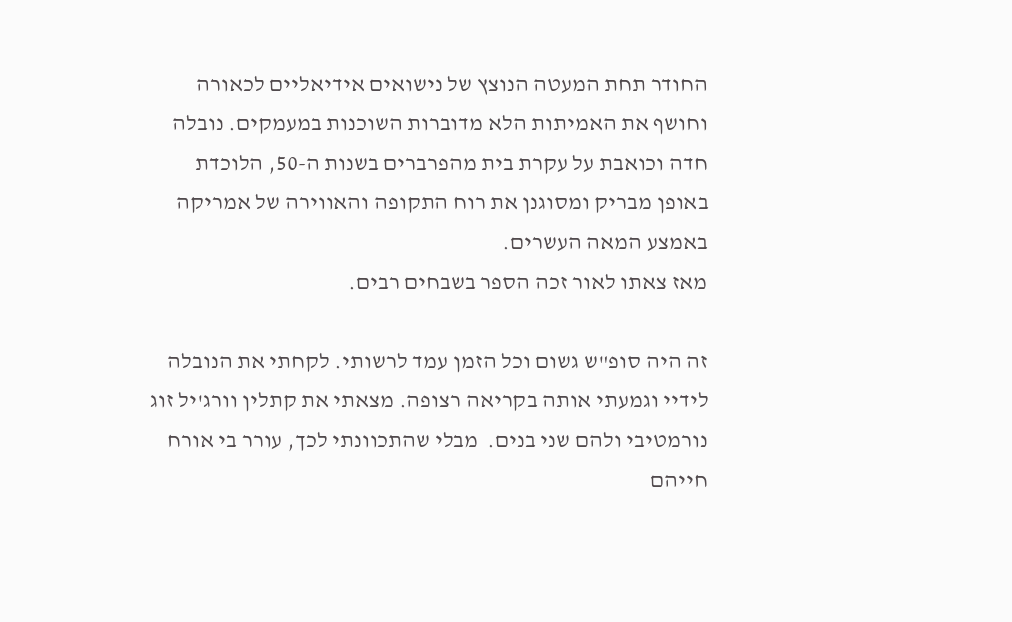החודר תחת המעטה הנוצץ של נישואים אידיאליים לכאורה וחושף את האמיתות הלא מדוברות השוכנות במעמקים. נובלה חדה וכואבת על עקרת בית מהפרברים בשנות ה-50, הלוכדת באופן מבריק ומסוגנן את רוח התקופה והאווירה של אמריקה באמצע המאה העשרים.
מאז צאתו לאור זכה הספר בשבחים רבים.

זה היה סופ"ש גשום וכל הזמן עמד לרשותי. לקחתי את הנובלה לידיי וגמעתי אותה בקריאה רצופה. מצאתי את קתלין וורג'יל זוג נורמטיבי ולהם שני בנים.  מבלי שהתכוונתי לכך, עורר בי אורח חייהם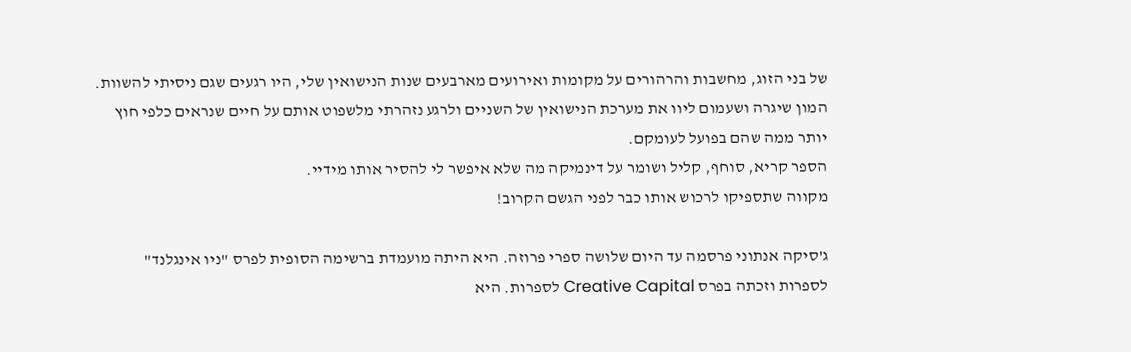של בני הזוג, מחשבות והרהורים על מקומות ואירועים מארבעים שנות הנישואין שלי, היו רגעים שגם ניסיתי להשוות.
המון שיגרה ושעמום ליוו את מערכת הנישואין של השניים ולרגע נזהרתי מלשפוט אותם על חיים שנראים כלפי חוץ יותר ממה שהם בפועל לעומקם.
הספר קריא, סוחף, קליל ושומר על דינמיקה מה שלא איפשר לי להסיר אותו מידיי.
מקווה שתספיקו לרכוש אותו כבר לפני הגשם הקרוב!

ג'סיקה אנתוני פרסמה עד היום שלושה ספרי פרוזה. היא היתה מועמדת ברשימה הסופית לפרס "ניו אינגלנד" לספרות וזכתה בפרס Creative Capital לספרות. היא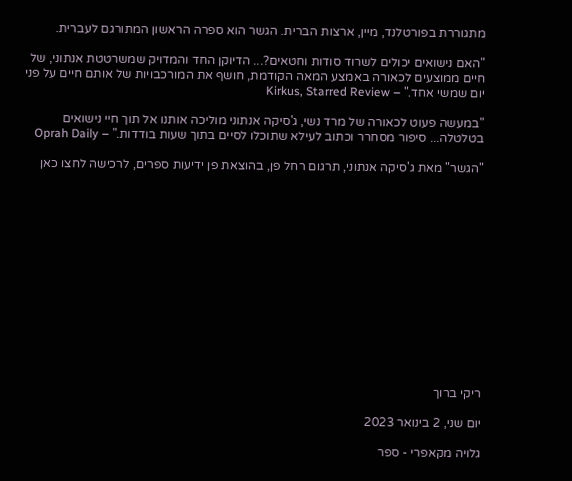מתגוררת בפורטלנד, מיין, ארצות הברית. הגשר הוא ספרה הראשון המתורגם לעברית.

"האם נישואים יכולים לשרוד סודות וחטאים?... הדיוקן החד והמדויק שמשרטטת אנתוני, של חיים ממוצעים לכאורה באמצע המאה הקודמת, חושף את המורכבויות של אותם חיים על פני יום שמשי אחד." – Kirkus, Starred Review

"במעשה פעוט לכאורה של מרד נשי, ג'סיקה אנתוני מוליכה אותנו אל תוך חיי נישואים בטלטלה... סיפור מסחרר וכתוב לעילא שתוכלו לסיים בתוך שעות בודדות." – Oprah Daily

"הגשר" מאת ג'סיקה אנתוני, תרגום רחל פן, בהוצאת פן ידיעות ספרים, לרכישה לחצו כאן














ריקי ברוך

יום שני, 2 בינואר 2023

גלויה מקאפרי - ספר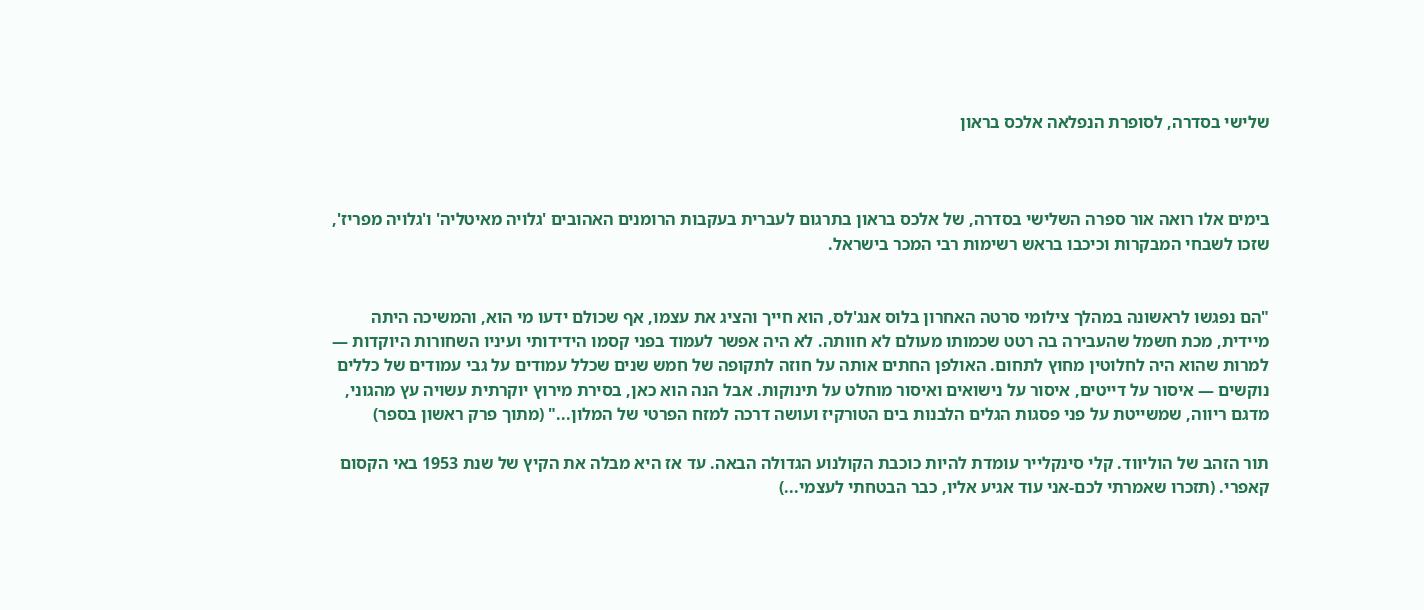שלישי בסדרה, לסופרת הנפלאה אלכס בראון



בימים אלו רואה אור ספרה השלישי בסדרה, של אלכס בראון בתרגום לעברית בעקבות הרומנים האהובים 'גלויה מאיטליה' ו'גלויה מפריז', שזכו לשבחי המבקרות וכיכבו בראש רשימות רבי המכר בישראל.


"הם נפגשו לראשונה במהלך צילומי סרטה האחרון בלוס אנג'לס, הוא חייך והציג את עצמו, אף שכולם ידעו מי הוא, והמשיכה היתה מיידית, מכת חשמל שהעבירה בה רטט שכמותו מעולם לא חוותה. לא היה אפשר לעמוד בפני קסמו הידידותי ועיניו השחורות היוקדות — למרות שהוא היה לחלוטין מחוץ לתחום. האולפן החתים אותה על חוזה לתקופה של חמש שנים שכלל עמודים על גבי עמודים של כללים נוקשים — איסור על דייטים, איסור על נישואים ואיסור מוחלט על תינוקות. אבל הנה הוא כאן, בסירת מירוץ יוקרתית עשויה עץ מהגוני, מדגם ריווה, שמשייטת על פני פסגות הגלים הלבנות בים הטורקיז ועושה דרכה למזח הפרטי של המלון..." (מתוך פרק ראשון בספר)

תור הזהב של הוליווד. קלי סינקלייר עומדת להיות כוכבת הקולנוע הגדולה הבאה. עד אז היא מבלה את הקיץ של שנת 1953 באי הקסום קאפרי. (תזכרו שאמרתי לכם-אני עוד אגיע אליו, כבר הבטחתי לעצמי...)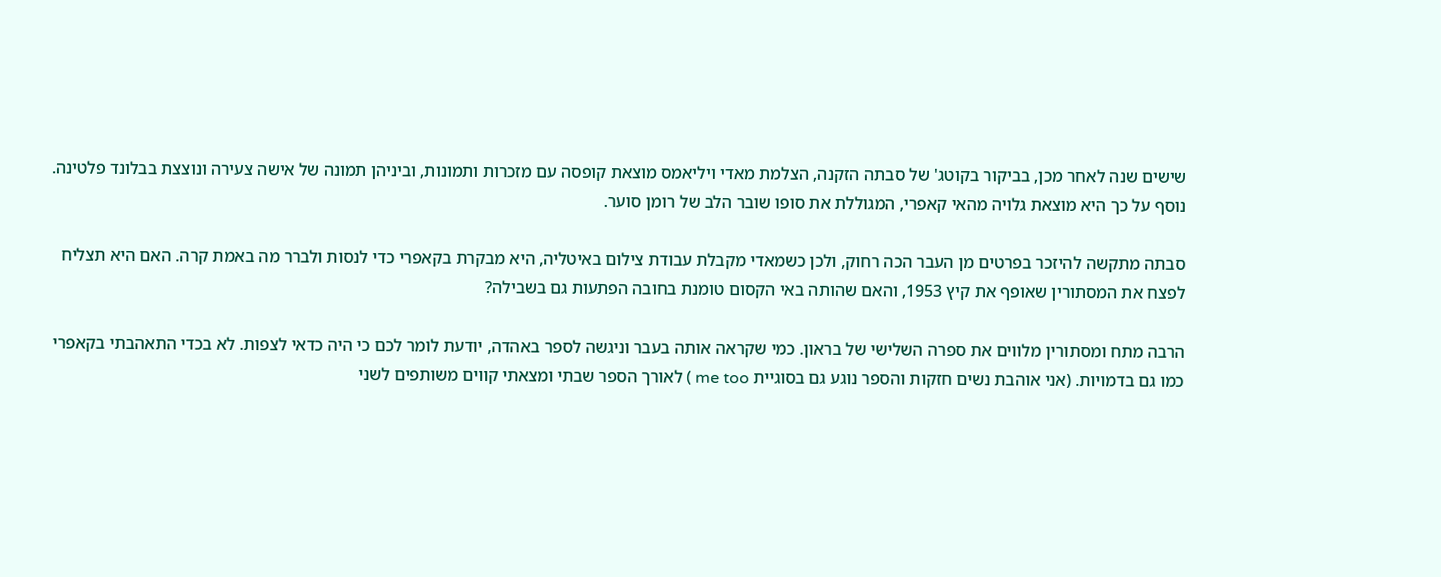שישים שנה לאחר מכן, בביקור בקוטג' של סבתה הזקנה, הצלמת מאדי ויליאמס מוצאת קופסה עם מזכרות ותמונות, וביניהן תמונה של אישה צעירה ונוצצת בבלונד פלטינה. נוסף על כך היא מוצאת גלויה מהאי קאפרי, המגוללת את סופו שובר הלב של רומן סוער.

סבתה מתקשה להיזכר בפרטים מן העבר הכה רחוק, ולכן כשמאדי מקבלת עבודת צילום באיטליה, היא מבקרת בקאפרי כדי לנסות ולברר מה באמת קרה. האם היא תצליח לפצח את המסתורין שאופף את קיץ 1953, והאם שהותה באי הקסום טומנת בחובה הפתעות גם בשבילה?

הרבה מתח ומסתורין מלווים את ספרה השלישי של בראון. כמי שקראה אותה בעבר וניגשה לספר באהדה, יודעת לומר לכם כי היה כדאי לצפות. לא בכדי התאהבתי בקאפרי כמו גם בדמויות. (אני אוהבת נשים חזקות והספר נוגע גם בסוגיית me too ) לאורך הספר שבתי ומצאתי קווים משותפים לשני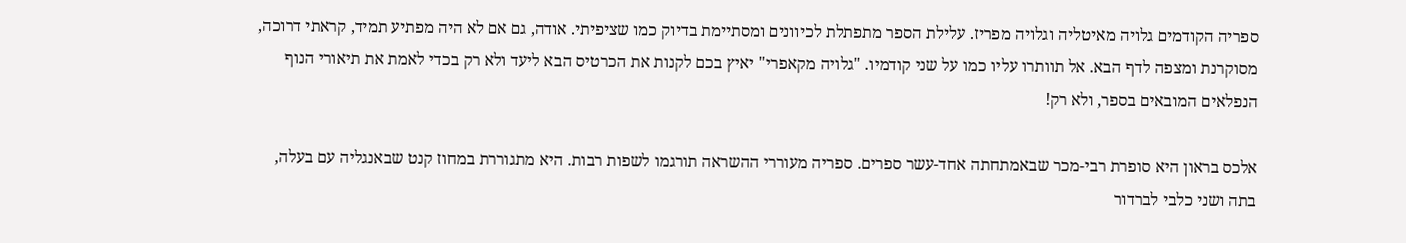ספריה הקודמים גלויה מאיטליה וגלויה מפריז. עלילת הספר מתפתלת לכיוונים ומסתיימת בדיוק כמו שציפיתי. אודה, גם אם לא היה מפתיע תמיד, קראתי דרוכה, מסוקרנת ומצפה לדף הבא. אל תוותרו עליו כמו על שני קודמיו. "גלויה מקאפרי" יאיץ בכם לקנות את הכרטיס הבא ליעד ולא רק בכדי לאמת את תיאורי הנוף הנפלאים המובאים בספר, ולא רק!

אלכס בראון היא סופרת רבי-מכר שבאמתחתה אחד-עשר ספרים. ספריה מעוררי ההשראה תורגמו לשפות רבות. היא מתגוררת במחוז קנט שבאנגליה עם בעלה, בתה ושני כלבי לברדור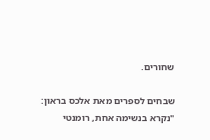שחורים.

שבחים לספרים מאת אלכס בראון:
"נקרא בנשימה אחת, רומנטי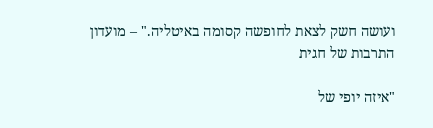ועושה חשק לצאת לחופשה קסומה באיטליה." – מועדון התרבות של חגית

"איזה יופי של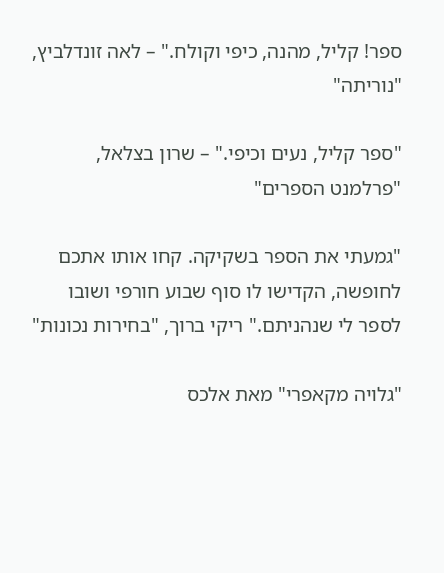ספר! קליל, מהנה, כיפי וקולח." – לאה זונדלביץ, "נוריתה"

"ספר קליל, נעים וכיפי." – שרון בצלאל, "פרלמנט הספרים"

"גמעתי את הספר בשקיקה. קחו אותו אתכם לחופשה, הקדישו לו סוף שבוע חורפי ושובו לספר לי שנהניתם." ריקי ברוך, "בחירות נכונות"

"גלויה מקאפרי" מאת אלכס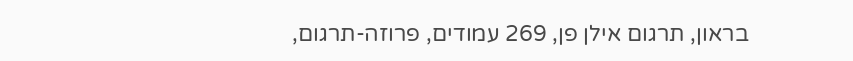בראון, תרגום אילן פן, 269 עמודים, פרוזה-תרגום,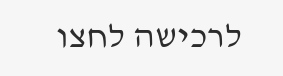לרכישה לחצו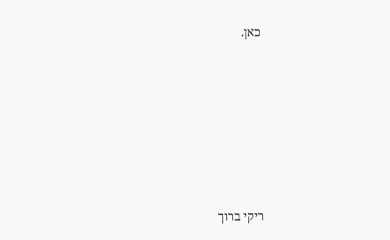כאן.













ריקי ברוך